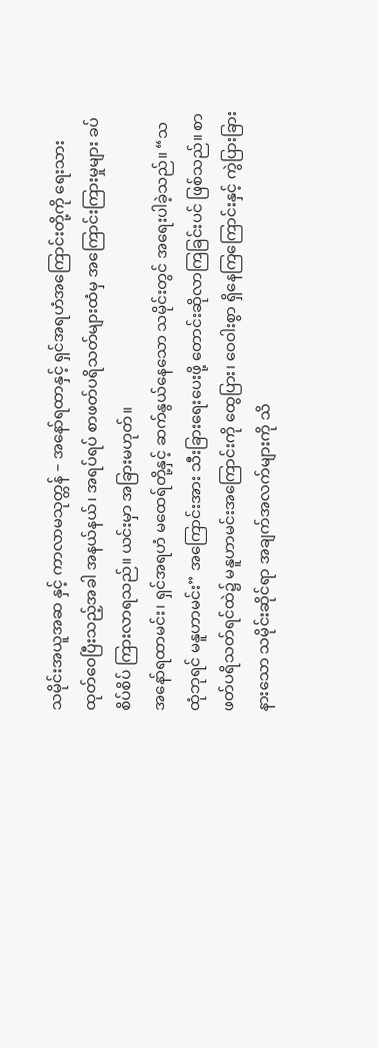သမိုင်းအယူအဆ နှင့် ကာလာမသုတ္တန် – အနော်ရထာနှင့် ရှင်အရဟံအကြောင်းတို့ကို ရေးသားထုတ်ဝေပြီးသည့်အခါ အနယ်နယ်၊ အရပ်ရပ် စာဖတ်ပရိသတ်များထံမှ အကြောင်းကြားမှုများ ခပ်စိပ်စိပ် ကြားလာရသည်။ ယင်းမှာ အခြားမဟုတ်။
အနော်ရထာမင်း၊ ရှင်အရဟံ မထေရ်တို့နှင့် ဆက်နွယ်နေသော သမိုင်းတွင် အရေးပါခဲ့သည်။ “သထုံဘုရင် မနူဟာမင်း” အကြောင်းအား သီးခြားရေးပေးဖို့ တောင်းဆိုလာကြခြင်းပင် ဖြစ်သည်။ စာဖတ်ပရိသတ်ရင်ထဲ၌ မနူဟာမင်းအကြောင်းကို ထွေပြား၊ ဝေဝါးစွာ ရှိနေကြကြောင်းနှင့် ကွဲပြားခြားနားသော သမိုင်းဆိုင်ရာ အချက်အလက်များကို သိ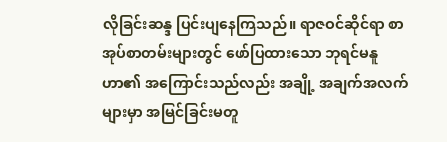လိုခြင်းဆန္ဒ ပြင်းပျနေကြသည်။ ရာဇဝင်ဆိုင်ရာ စာအုပ်စာတမ်းများတွင် ဖော်ပြထားသော ဘုရင်မနူဟာ၏ အကြောင်းသည်လည်း အချို့ အချက်အလက်များမှာ အမြင်ခြင်းမတူ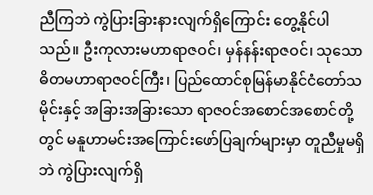ညီကြဘဲ ကွဲပြားခြားနားလျက်ရှိကြောင်း တွေ့နိုင်ပါသည်။ ဦးကုလားမဟာရာဇဝင်၊ မှန်နန်းရာဇဝင်၊ သုသောဓိတမဟာရာဇဝင်ကြီး၊ ပြည်ထောင်စုမြန်မာနိုင်ငံတော်သမိုင်းနှင့် အခြားအခြားသော ရာဇဝင်အစောင်အစောင်တို့တွင် မနူဟာမင်းအကြောင်းဖော်ပြချက်များမှာ တူညီမှုမရှိဘဲ ကွဲပြားလျက်ရှိ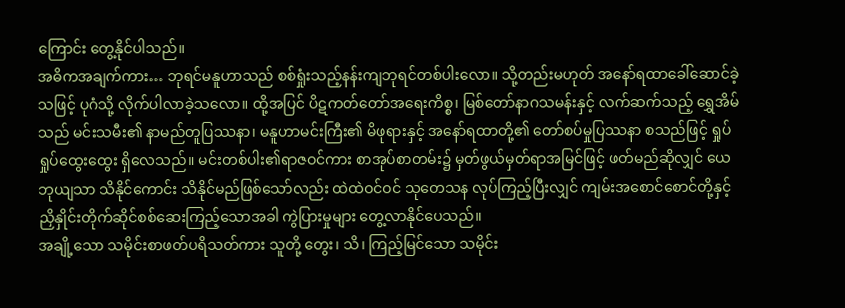ကြောင်း တွေ့နိုင်ပါသည်။
အဓိကအချက်ကား… ဘုရင်မနူဟာသည် စစ်ရှုံးသည့်နန်းကျဘုရင်တစ်ပါးလော။ သို့တည်းမဟုတ် အနော်ရထာခေါ်ဆောင်ခဲ့သဖြင့် ပုဂံသို့ လိုက်ပါလာခဲ့သလော။ ထို့အပြင် ပိဋကတ်တော်အရေးကိစ္စ၊ မြစ်တော်နာဂသမန်းနှင့် လက်ဆက်သည့် ရွှေအိမ်သည် မင်းသမီး၏ နာမည်တူပြဿနာ၊ မနူဟာမင်းကြီး၏ မိဖုရားနှင့် အနော်ရထာတို့၏ တော်စပ်မှုပြဿနာ စသည်ဖြင့် ရှုပ်ရှုပ်ထွေးထွေး ရှိလေသည်။ မင်းတစ်ပါး၏ရာဇဝင်ကား စာအုပ်စာတမ်း၌ မှတ်ဖွယ်မှတ်ရာအမြင်ဖြင့် ဖတ်မည်ဆိုလျှင် ယေဘုယျသာ သိနိုင်ကောင်း သိနိုင်မည်ဖြစ်သော်လည်း ထဲထဲဝင်ဝင် သုတေသန လုပ်ကြည့်ပြီးလျှင် ကျမ်းအစောင်စောင်တို့နှင့် ညှိနှိုင်းတိုက်ဆိုင်စစ်ဆေးကြည့်သောအခါ ကွဲပြားမှုများ တွေ့လာနိုင်ပေသည်။
အချို့သော သမိုင်းစာဖတ်ပရိသတ်ကား သူတို့ တွေး၊ သိ၊ ကြည့်မြင်သော သမိုင်း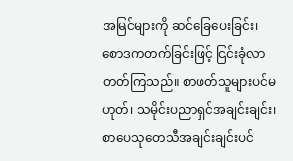အမြင်များကို ဆင်ခြေပေးခြင်း၊ စောဒကတက်ခြင်းဖြင့် ငြင်းခုံလာတတ်ကြသည်။ စာဖတ်သူများပင်မဟုတ်၊ သမိုင်းပညာရှင်အချင်းချင်း၊ စာပေသုတေသီအချင်းချင်းပင်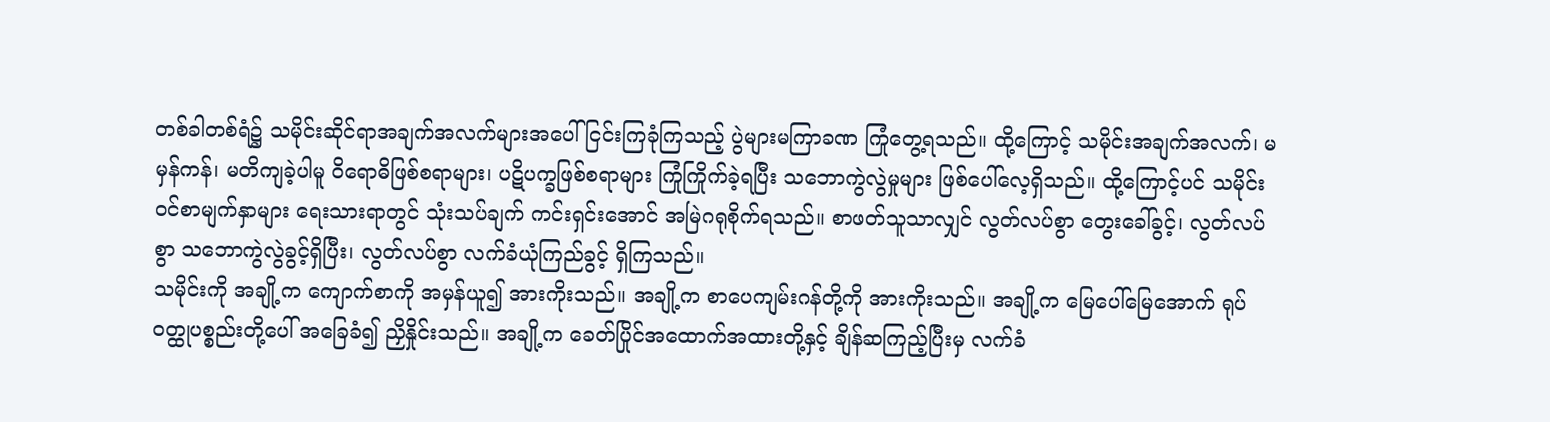တစ်ခါတစ်ရံ၌ သမိုင်းဆိုင်ရာအချက်အလက်များအပေါ် ငြင်းကြခုံကြသည့် ပွဲများမကြာခဏ ကြုံတွေ့ရသည်။ ထို့ကြောင့် သမိုင်းအချက်အလက်၊ မမှန်ကန်၊ မတိကျခဲ့ပါမူ ဝိရောဓိဖြစ်စရာများ၊ ပဋိပက္ခဖြစ်စရာများ ကြုံကြိုက်ခဲ့ရပြီး သဘောကွဲလွဲမှုများ ဖြစ်ပေါ်လေ့ရှိသည်။ ထို့ကြောင့်ပင် သမိုင်းဝင်စာမျက်နှာများ ရေးသားရာတွင် သုံးသပ်ချက် ကင်းရှင်းအောင် အမြဲဂရုစိုက်ရသည်။ စာဖတ်သူသာလျှင် လွတ်လပ်စွာ တွေးခေါ်ခွင့်၊ လွတ်လပ်စွာ သဘောကွဲလွဲခွင့်ရှိပြီး၊ လွတ်လပ်စွာ လက်ခံယုံကြည်ခွင့် ရှိကြသည်။
သမိုင်းကို အချို့က ကျောက်စာကို အမှန်ယူ၍ အားကိုးသည်။ အချို့က စာပေကျမ်းဂန်တို့ကို အားကိုးသည်။ အချို့က မြေပေါ်မြေအောက် ရုပ်ဝတ္ထုပစ္စည်းတို့ပေါ် အခြေခံ၍ ညှိနှိုင်းသည်။ အချို့က ခေတ်ပြိုင်အထောက်အထားတို့နှင့် ချိန်ဆကြည့်ပြီးမှ လက်ခံ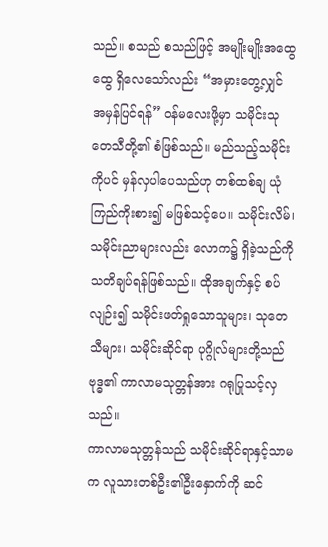သည်။ စသည် စသည်ဖြင့် အမျိုးမျိုးအထွေထွေ ရှိလေသော်လည်း “အမှားတွေ့လျှင် အမှန်ပြင်ရန်” ဝန်မလေးဖို့မှာ သမိုင်းသုတေသီတို့၏ စံဖြစ်သည်။ မည်သည့်သမိုင်းကိုပင် မှန်လှပါပေသည်ဟု တစ်ထစ်ချ ယုံကြည်ကိုးစား၍ မဖြစ်သင့်ပေ။ သမိုင်းလိမ်၊ သမိုင်းညာများလည်း လောက၌ ရှိခဲ့သည်ကို သတိချပ်ရန်ဖြစ်သည်။ ထိုအချက်နှင့် စပ်လျဉ်း၍ သမိုင်းဖတ်ရှုသောသူများ၊ သုတေသီများ၊ သမိုင်းဆိုင်ရာ ပုဂ္ဂိုလ်များတို့သည် ဗုဒ္ဓ၏ ကာလာမသုတ္တန်အား ဂရုပြုသင့်လှသည်။
ကာလာမသုတ္တန်သည် သမိုင်းဆိုင်ရာနှင့်သာမက လူသားတစ်ဦး၏ဦးနှောက်ကို ဆင်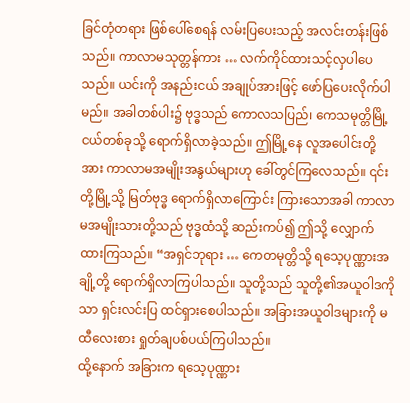ခြင်တုံတရား ဖြစ်ပေါ်စေရန် လမ်းပြပေးသည့် အလင်းတန်းဖြစ်သည်။ ကာလာမသုတ္တန်ကား … လက်ကိုင်ထားသင့်လှပါပေသည်။ ယင်းကို အနည်းငယ် အချုပ်အားဖြင့် ဖော်ပြပေးလိုက်ပါမည်။ အခါတစ်ပါး၌ ဗုဒ္ဓသည် ကောလသပြည်၊ ကေသမုတ္တိမြို့ငယ်တစ်ခုသို့ ရောက်ရှိလာခဲ့သည်။ ဤမြို့နေ လူအပေါင်းတို့အား ကာလာမအမျိုးအနွယ်များဟု ခေါ်တွင်ကြလေသည်။ ၎င်းတို့မြို့သို့ မြတ်ဗုဒ္ဓ ရောက်ရှိလာကြောင်း ကြားသောအခါ ကာလာမအမျိုးသားတို့သည် ဗုဒ္ဓထံသို့ ဆည်းကပ်၍ ဤသို့ လျှောက်ထားကြသည်။ “အရှင်ဘုရား … ကေတမုတ္တိသို့ ရသေ့ပုဏ္ဏားအချို့တို့ ရောက်ရှိလာကြပါသည်။ သူတို့သည် သူတို့၏အယူဝါဒကိုသာ ရှင်းလင်းပြ ထင်ရှားစေပါသည်။ အခြားအယူဝါဒများကို မထီလေးစား ရှုတ်ချပစ်ပယ်ကြပါသည်။
ထို့နောက် အခြားက ရသေ့ပုဏ္ဏား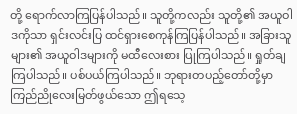တို့ ရောက်လာကြပြန်ပါသည်။ သူတို့ကလည်း သူတို့၏ အယူဝါဒကိုသာ ရှင်းလင်းပြ ထင်ရှားစေကုန်ကြပြန်ပါသည်။ အခြားသူများ၏ အယူဝါဒများကို မထီလေးစား ပြုကြပါသည်။ ရှုတ်ချကြပါသည်။ ပစ်ပယ်ကြပါသည်။ ဘုရားတပည့်တော်တို့မှာ ကြည်ညိုလေးမြတ်ဖွယ်သော ဤရသေ့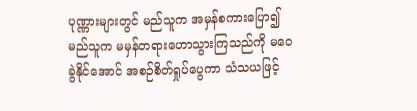ပုဏ္ဏားများတွင် မည်သူက အမှန်စကားပြော၍ မည်သူက မမှန်တရားဟောသွားကြသည်ကို မဝေခွဲနိုင်အောင် အစဉ်စိတ်ရှုပ်ပွေကာ သံသယဖြင့်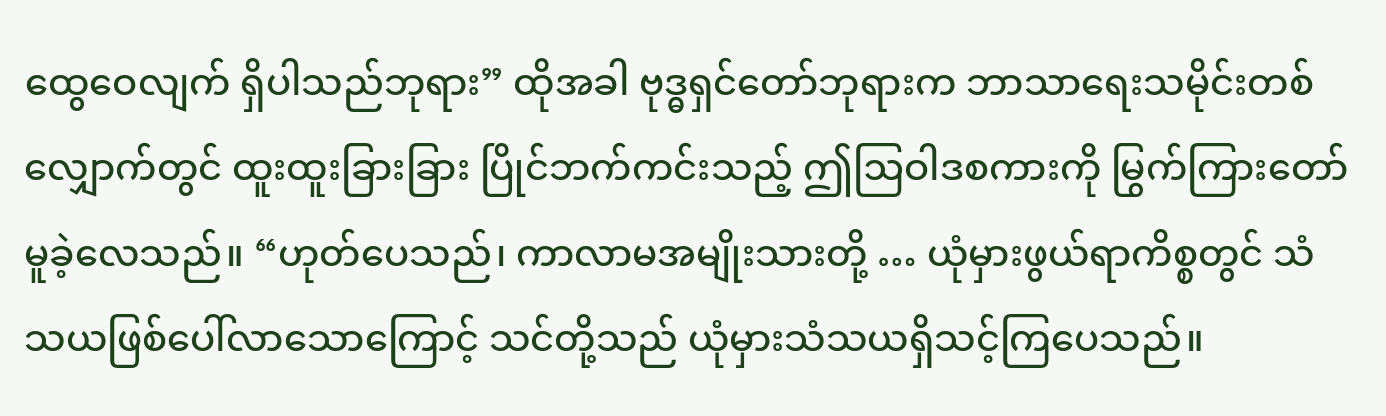ထွေဝေလျက် ရှိပါသည်ဘုရား” ထိုအခါ ဗုဒ္ဓရှင်တော်ဘုရားက ဘာသာရေးသမိုင်းတစ်လျှောက်တွင် ထူးထူးခြားခြား ပြိုင်ဘက်ကင်းသည့် ဤဩဝါဒစကားကို မြွက်ကြားတော်မူခဲ့လေသည်။ “ဟုတ်ပေသည်၊ ကာလာမအမျိုးသားတို့ … ယုံမှားဖွယ်ရာကိစ္စတွင် သံသယဖြစ်ပေါ်လာသောကြောင့် သင်တို့သည် ယုံမှားသံသယရှိသင့်ကြပေသည်။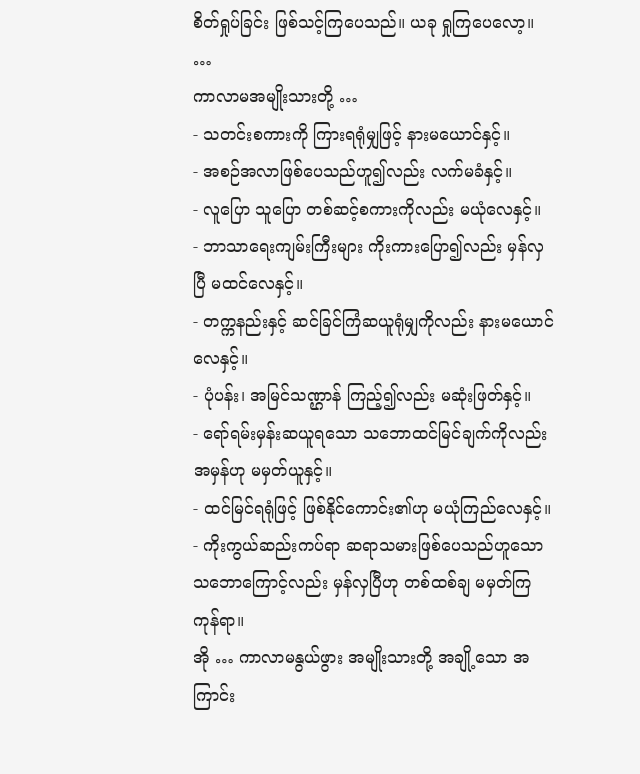စိတ်ရှုပ်ခြင်း ဖြစ်သင့်ကြပေသည်။ ယခု ရှုကြပေလော့။ …
ကာလာမအမျိုးသားတို့ …
- သတင်းစကားကို ကြားရရုံမျှဖြင့် နားမယောင်နှင့်။
- အစဉ်အလာဖြစ်ပေသည်ဟူ၍လည်း လက်မခံနှင့်။
- လူပြော သူပြော တစ်ဆင့်စကားကိုလည်း မယုံလေနှင့်။
- ဘာသာရေးကျမ်းကြီးများ ကိုးကားပြော၍လည်း မှန်လှပြီ မထင်လေနှင့်။
- တက္ကနည်းနှင့် ဆင်ခြင်ကြံဆယူရုံမျှကိုလည်း နားမယောင်လေနှင့်။
- ပုံပန်း၊ အမြင်သဏ္ဌာန် ကြည့်၍လည်း မဆုံးဖြတ်နှင့်။
- ရော်ရမ်းမှန်းဆယူရသော သဘောထင်မြင်ချက်ကိုလည်း အမှန်ဟု မမှတ်ယူနှင့်။
- ထင်မြင်ရရုံဖြင့် ဖြစ်နိုင်ကောင်း၏ဟု မယုံကြည်လေနှင့်။
- ကိုးကွယ်ဆည်းကပ်ရာ ဆရာသမားဖြစ်ပေသည်ဟူသော သဘောကြောင့်လည်း မှန်လှပြီဟု တစ်ထစ်ချ မမှတ်ကြကုန်ရာ။
အို … ကာလာမနွယ်ဖွား အမျိုးသားတို့ အချို့သော အကြာင်း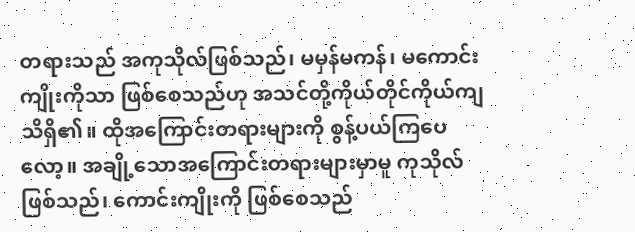တရားသည် အကုသိုလ်ဖြစ်သည်၊ မမှန်မကန်၊ မကောင်းကျိုးကိုသာ ဖြစ်စေသည်ဟု အသင်တို့ကိုယ်တိုင်ကိုယ်ကျ သိရှိ၏။ ထိုအကြောင်းတရားများကို စွန့်ပယ်ကြပေလော့။ အချို့သောအကြောင်းတရားများမှာမူ ကုသိုလ်ဖြစ်သည်၊ ကောင်းကျိုးကို ဖြစ်စေသည်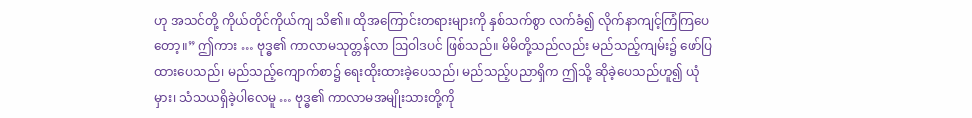ဟု အသင်တို့ ကိုယ်တိုင်ကိုယ်ကျ သိ၏။ ထိုအကြောင်းတရားများကို နှစ်သက်စွာ လက်ခံ၍ လိုက်နာကျင့်ကြံကြပေတော့။” ဤကား … ဗုဒ္ဓ၏ ကာလာမသုတ္တန်လာ ဩဝါဒပင် ဖြစ်သည်။ မိမိတို့သည်လည်း မည်သည့်ကျမ်း၌ ဖော်ပြထားပေသည်၊ မည်သည့်ကျောက်စာ၌ ရေးထိုးထားခဲ့ပေသည်၊ မည်သည့်ပညာရှိက ဤသို့ ဆိုခဲ့ပေသည်ဟူ၍ ယုံမှား၊ သံသယရှိခဲ့ပါလေမူ … ဗုဒ္ဓ၏ ကာလာမအမျိုးသားတို့ကို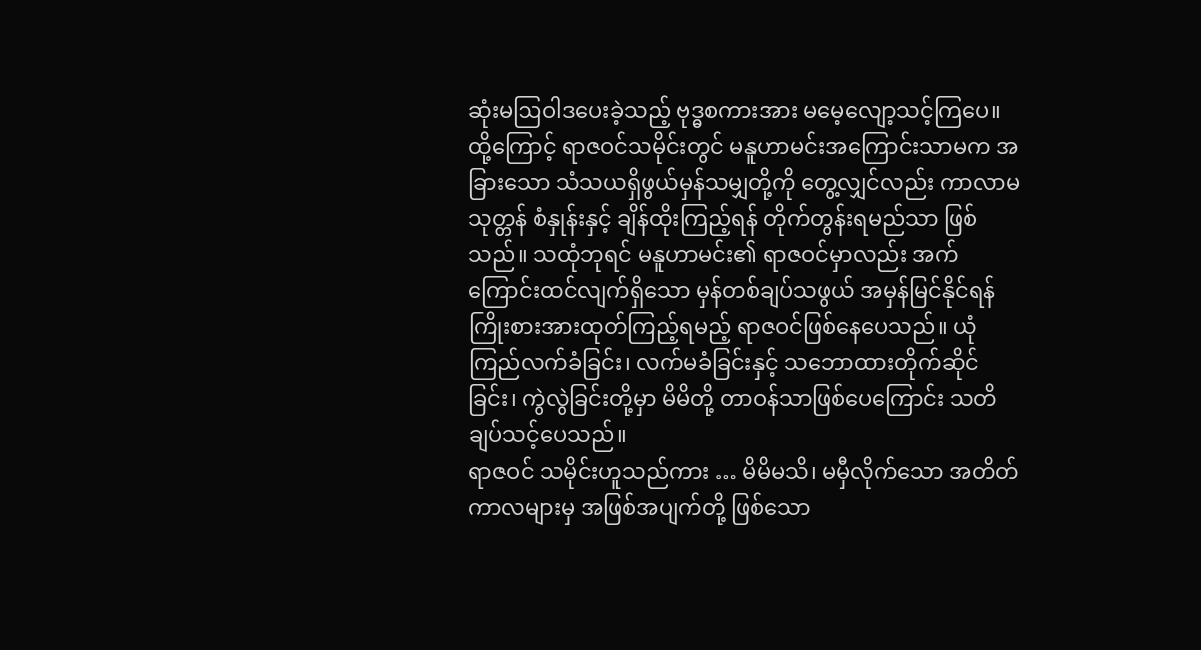ဆုံးမဩဝါဒပေးခဲ့သည့် ဗုဒ္ဓစကားအား မမေ့လျော့သင့်ကြပေ။
ထို့ကြောင့် ရာဇဝင်သမိုင်းတွင် မနူဟာမင်းအကြောင်းသာမက အခြားသော သံသယရှိဖွယ်မှန်သမျှတို့ကို တွေ့လျှင်လည်း ကာလာမသုတ္တန် စံနှုန်းနှင့် ချိန်ထိုးကြည့်ရန် တိုက်တွန်းရမည်သာ ဖြစ်သည်။ သထုံဘုရင် မနူဟာမင်း၏ ရာဇဝင်မှာလည်း အက်ကြောင်းထင်လျက်ရှိသော မှန်တစ်ချပ်သဖွယ် အမှန်မြင်နိုင်ရန် ကြိုးစားအားထုတ်ကြည့်ရမည့် ရာဇဝင်ဖြစ်နေပေသည်။ ယုံကြည်လက်ခံခြင်း၊ လက်မခံခြင်းနှင့် သဘောထားတိုက်ဆိုင်ခြင်း၊ ကွဲလွဲခြင်းတို့မှာ မိမိတို့ တာဝန်သာဖြစ်ပေကြောင်း သတိချပ်သင့်ပေသည်။
ရာဇဝင် သမိုင်းဟူသည်ကား … မိမိမသိ၊ မမှီလိုက်သော အတိတ်ကာလများမှ အဖြစ်အပျက်တို့ ဖြစ်သော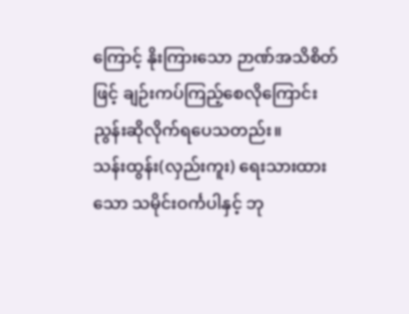ကြောင့် နိုးကြားသော ဉာဏ်အသိစိတ်ဖြင့် ချဉ်းကပ်ကြည့်စေလိုကြောင်း ညွန်းဆိုလိုက်ရပေသတည်း။
သန်းထွန်း(လှည်းကူး) ရေးသားထားသော သမိုင်းဝင်္ကပါနှင့် ဘု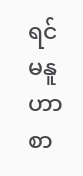ရင်မနူဟာ စာ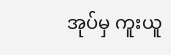အုပ်မှ ကူးယူ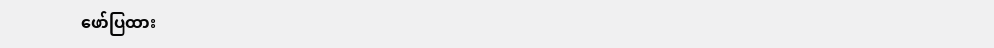ဖော်ပြထား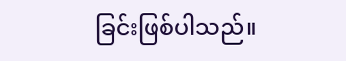ခြင်းဖြစ်ပါသည်။